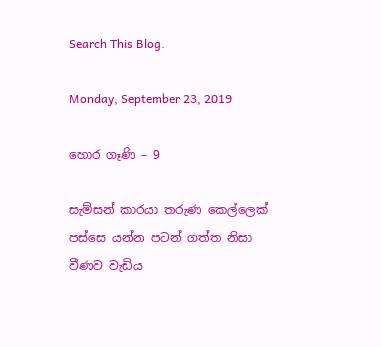Search This Blog.

Monday, September 23, 2019

හොර ගෑණි – 9

සැම්සන් කාරයා තරුණ කෙල්ලෙක් පස්සෙ යන්න පටන් ගත්ත නිසා වීණව වැඩිය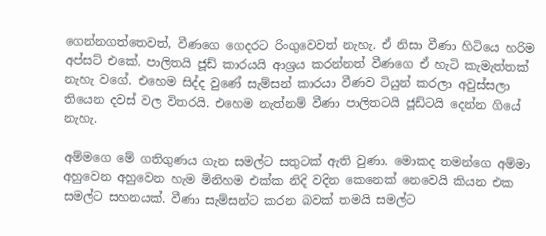ගෙන්නගත්තෙවත්, වීණගෙ ගෙදරට රිංගුවෙවත් නැහැ. ඒ නිසා වීණා හිටියෙ හරිම අප්සට් එකේ. පාලිතයි ජූඩ් කාරයයි ආශ්‍රය කරන්නත් වීණගෙ ඒ හැටි කැමැත්තක් නැහැ වගේ. එහෙම සිද්ද වුණේ සැම්සන් කාරයා වීණව ටියුන් කරලා අවුස්සලා තියෙන දවස් වල විතරයි. එහෙම නැත්නම් වීණා පාලිතටයි ජූඩ්ටයි දෙන්න ගියේ නැහැ.

අම්මගෙ මේ ගතිගුණය ගැන සමල්ට සතුටක් ඇති වුණා. මොකද තමන්ගෙ අම්මා අහුවෙන අහුවෙන හැම මිනිහම එක්ක නිදි වදින කෙනෙක් නෙ‍වෙයි කියන එක සමල්ට සහනයක්. වීණා සැම්සන්ට කරන බවක් තමයි සමල්ට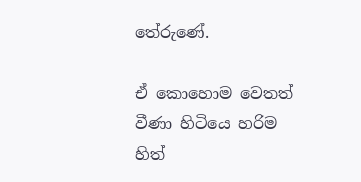තේරුණේ.

ඒ කොහොම වෙතත් වීණා හිටියෙ හරිම හිත්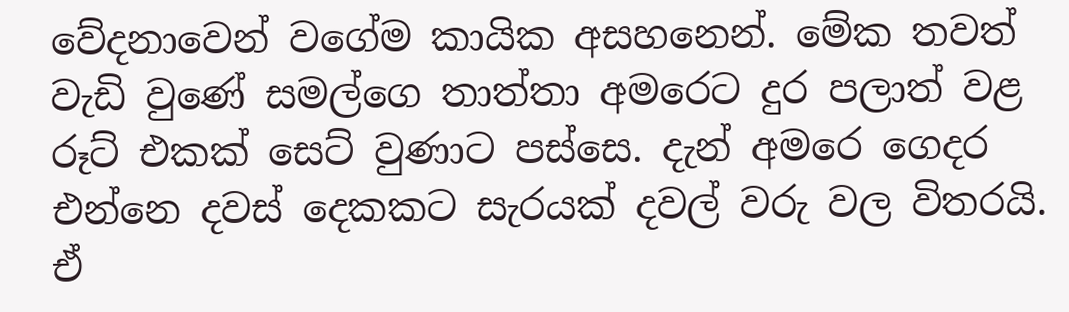වේදනාවෙන් වගේම කායික අසහනෙන්. මේක තවත් වැඩි වුණේ සමල්ගෙ තාත්තා අමරෙට දුර පලාත් වළ රූට් එකක් සෙට් වුණාට පස්සෙ. දැන් අමරෙ ගෙදර එන්නෙ දවස් දෙකකට සැරයක් දවල් වරු වල විතරයි. ඒ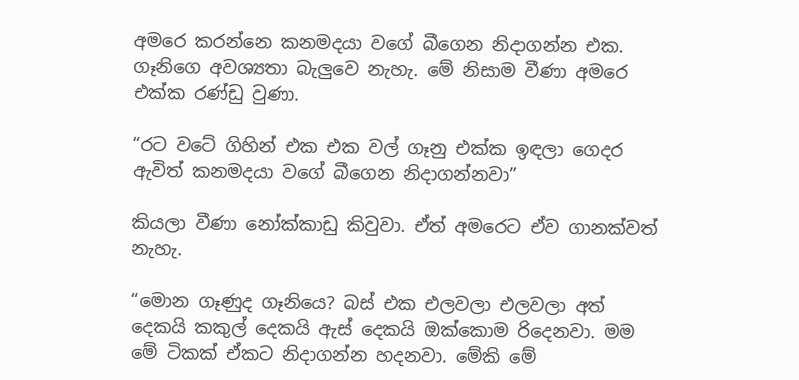අමරෙ කරන්නෙ කනමදයා වගේ බීගෙන නිදාගන්න එක. ගෑනිගෙ අවශ්‍යතා බැලුවෙ නැහැ. මේ නිසාම වීණා අමරෙ එක්ක රණ්ඩු වුණා.

“රට වටේ ගිහින් ‍එක එක වල් ගෑනු එක්ක ඉඳලා ගෙදර ඇවිත් කනමදයා වගේ බීගෙන නිදාගන්නවා”

කියලා වීණා නෝක්කාඩු කිවුවා. ඒත් අමරෙට ඒව ගානක්වත් නැහැ.

“මොන ගෑණුද ගෑනියෙ? බස් එක එලවලා එලවලා අත් දෙකයි කකුල් දෙකයි ඇස් දෙකයි ඔක්කොම රිදෙනවා. මම මේ ටිකක් ඒකට නිදාගන්න හදනවා. මේකි මේ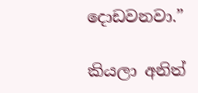දොඩවනවා.”

කියලා අනිත්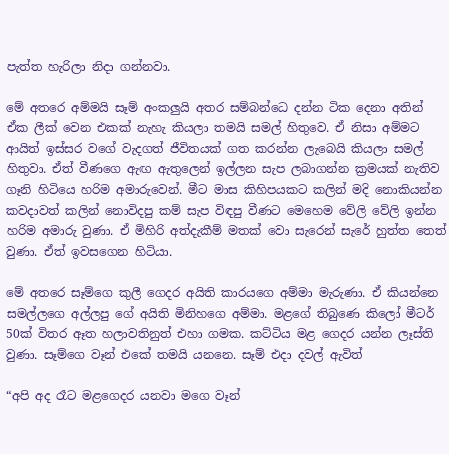පැත්ත හැරිලා නිදා ගන්නවා.

මේ අතරෙ අම්මයි සෑම් අංකලුයි අතර සම්බන්ධෙ දන්න ටික දෙනා අතින් ඒක ලීක් වෙන එකක් නැහැ කියලා තමයි සමල් හිතුවෙ. ඒ නිසා අම්මට ආයිත් ඉස්සර වගේ වැදගත් ජීවිතයක් ගත කරන්න ලැබෙයි කියලා සමල් හිතුවා. ඒත් වීණගෙ ඇඟ ඇතුලෙන් ඉල්ලන සැප ලබාගන්න ක්‍රමයක් නැතිව ගෑනි හිටියෙ හරිම අමාරුවෙන්. මීට මාස කිහිපයකට කලින් මදි නොකියන්න කවදාවත් කලින් නොවිදපු කම් සැප විඳපු වීණට මෙහෙම වේලි වේලි ඉන්න හරිම අමාරු වුණා. ඒ මිහිරි අත්දැකීම් මතක් වො සැරෙන් සැරේ හුත්ත තෙත් වුණා. ඒත් ඉවසගෙන හිටියා.

මේ අතරෙ සෑම්ගෙ කුලී ගෙදර අයිති කාරයගෙ අම්මා මැරුණා. ඒ කියන්නෙ සමල්ලගෙ අල්ලපු ගේ අයිති මිනිහගෙ අම්මා. මළගේ තිබුණෙ කිලෝ මීටර් 50ක් විතර ඈත හලාවතිනුත් එහා ගමක. කට්ටිය මළ ගෙදර යන්න ලෑස්ති වුණා. සෑම්ගෙ වෑන් එකේ තමයි යනනෙ. සෑම් එදා දවල් ඇවිත්

“අපි අද රෑට මළගෙදර යනවා මගෙ වෑන්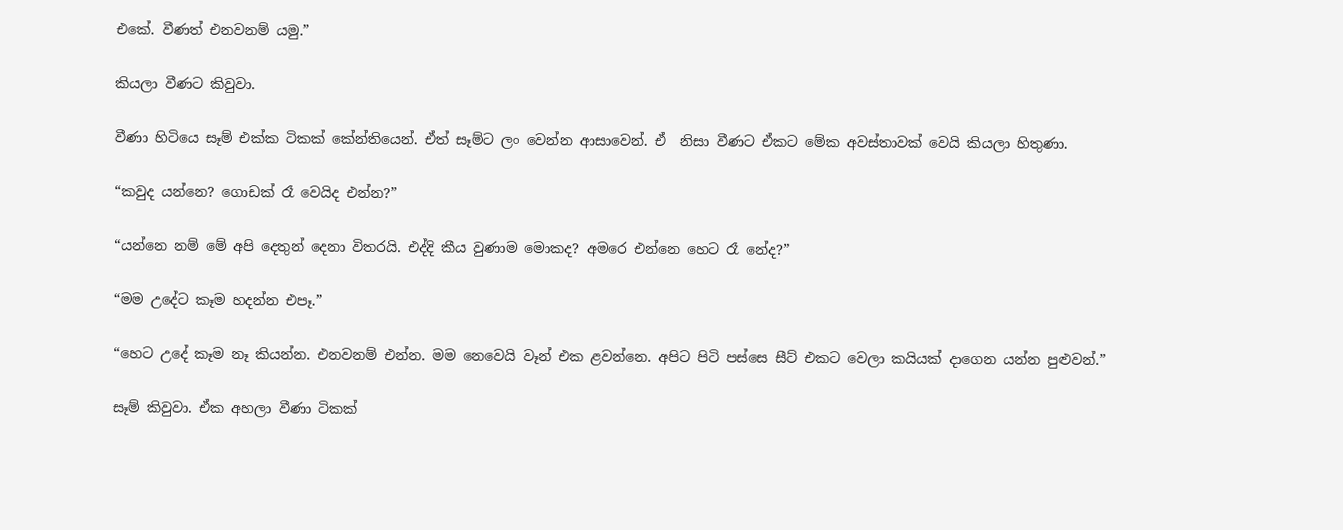එකේ. වීණත් එනවනම් යමු.”

කියලා වීණට කිවුවා.

වීණා හිටියෙ සෑම් එක්ක ටිකක් කේන්තියෙන්. ඒත් සෑම්ට ලං වෙන්න ආසාවෙන්. ඒ  නිසා වීණට ඒකට මේක අවස්තාවක් වෙයි කියලා හිතුණා.

“කවුද යන්නෙ? ගොඩක් රෑ වෙයිද එන්න?”

“යන්නෙ නම් මේ අපි දෙතුන් දෙනා විතරයි. එද්දි කීය වුණාම මොකද? අමරෙ එන්නෙ හෙට රෑ නේද?”

“මම උදේට කෑම හදන්න එපෑ.”

“හෙට උදේ කෑම නෑ කියන්න. එනවනම් එන්න. මම නෙවෙයි වෑන් එක ළවන්නෙ. අපිට පිටි පස්සෙ සීට් එකට වෙලා කයියක් දාගෙන යන්න පුළුවන්.”

සෑම් කිවුවා. ඒක අහලා වීණා ටිකක්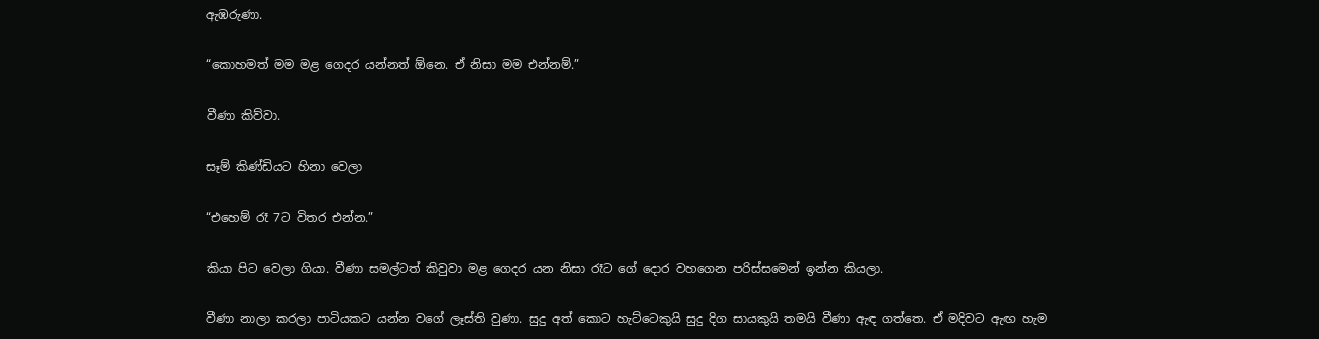ඇඹරුණා.

“කොහමත් මම මළ ගෙදර යන්නත් ඕනෙ. ඒ නිසා මම එන්නම්.”

වීණා කිව්වා.

සෑම් කිණ්ඩියට හිනා වෙලා

“එහෙම් රෑ 7ට විතර එන්න.”

කියා පිට වෙලා ගියා. වීණා සමල්ටත් කිවුවා මළ ගෙදර යන නිසා රෑට ගේ දොර වහගෙන පරිස්සමෙන් ඉන්න කියලා.

වීණා නාලා කරලා පාටියකට යන්න වගේ ලෑස්ති වුණා. සුදු අත් කොට හැට්ටෙකුයි සුදු දිග සායකුයි තමයි වීණා ඇඳ ගත්තෙ. ඒ මදිවට ඇඟ හැම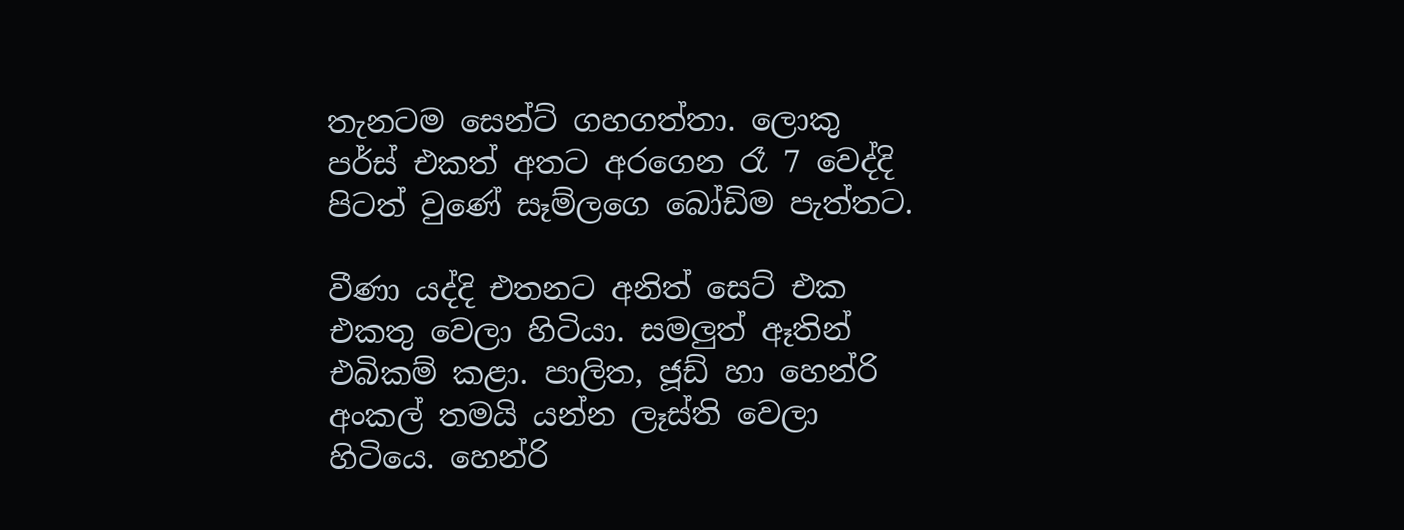තැනටම සෙන්ට් ගහගත්තා. ලොකු පර්ස් එකත් අතට අරගෙන රෑ 7 වෙද්දි පිටත් වුණේ සෑම්ලගෙ බෝඩිම පැත්තට.

වීණා යද්දි එතනට අනිත් සෙට් එක එකතු වෙලා හිටියා. සමලුත් ඈතින් එබිකම් කළා. පාලිත, ජූඩ් හා හෙන්රි අංකල් තමයි යන්න ලෑස්ති වෙලා හිටියෙ. හෙන්රි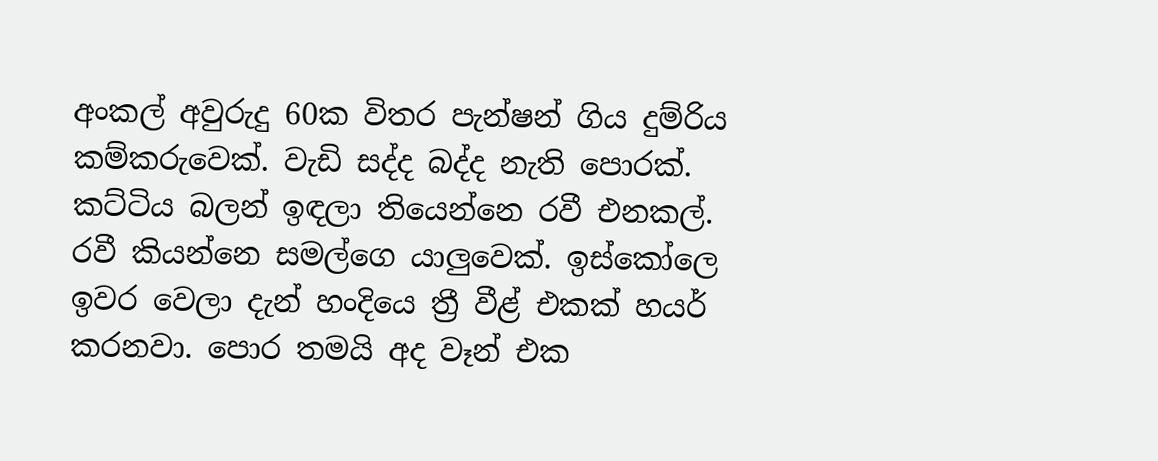අංකල් අවුරුදු 60ක විතර පැන්ෂන් ගිය දුම්රිය කම්කරුවෙක්. වැඩි සද්ද බද්ද නැති පොරක්. කට්ටිය බලන් ඉඳලා තියෙන්නෙ රවී එනකල්. රවී කියන්නෙ සමල්ගෙ යාලුවෙක්. ඉස්කෝලෙ ඉවර වෙලා දැන් හංදියෙ ත්‍රී වීළ් එකක් හයර් කරනවා. පොර තමයි අද වෑන් එක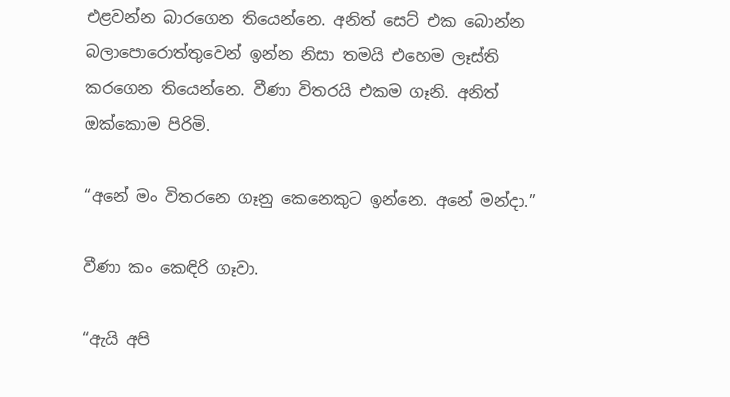එළවන්න බාරගෙන තියෙන්නෙ. අනිත් සෙට් එක බොන්න බලාපොරොත්තුවෙන් ඉන්න නිසා තමයි එහෙම ලෑස්ති කරගෙන තියෙන්නෙ. වීණා විතරයි එකම ගෑනි. අනිත් ඔක්කොම පිරිමි.

“අනේ මං විතරනෙ ගෑනු කෙනෙකුට ඉන්නෙ. අනේ මන්දා.”

වීණා ‍කං කෙඳිරි ගෑවා.

“ඇයි අපි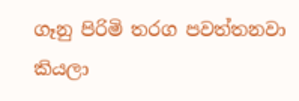ගෑනු පිරිමි තරග පවත්තනවා කියලා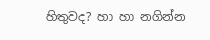හිතුවද? හා හා නගින්න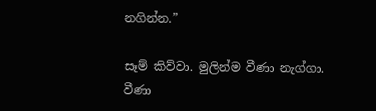නගින්න.”

සෑම් කිව්වා. මුලින්ම වීණා නැග්ගා. වීණා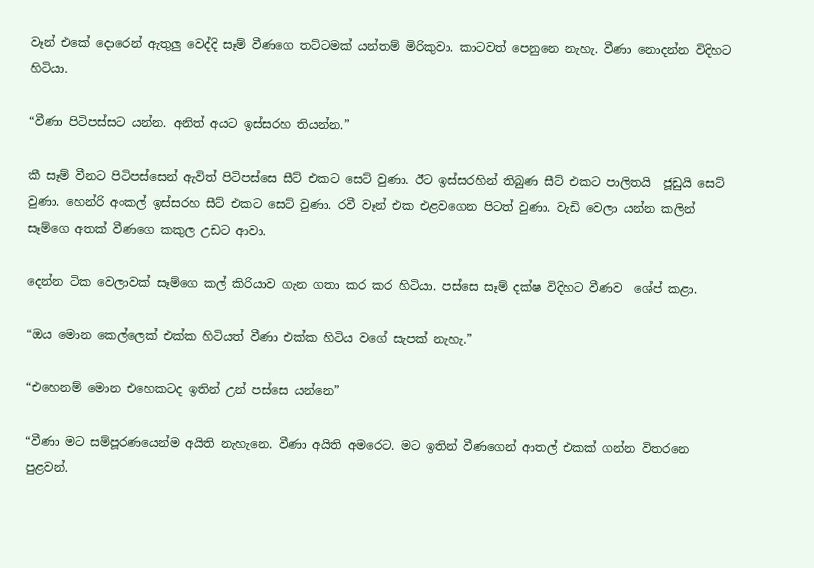වෑන් එකේ දොරෙන් ඇතුලු වෙද්දි සෑම් වීණගෙ තට්ටමක් යන්තම් මිරිකුවා. කාටවත් පෙනුනෙ නැහැ. වීණා නොදන්න විදිහට හිටියා.

“වීණා පිටිපස්සට යන්න. අනිත් අයට ඉස්සරහ තියන්න.”

කී සෑම් වීනට පිටිපස්සෙන් ඇවිත් පිටිපස්සෙ සීට් එකට සෙට් වුණා. ඊට ඉස්සරහින් තිබුණ සීට් එකට පාලිතයි ‍ ජූඩුයි සෙට් වුණා. හෙන්රි අංකල් ඉස්සරහ සීට් එකට සෙට් වුණා. රවී වෑන් එක එළවගෙන පිටත් වුණා. වැඩි වෙලා යන්න කලින් සෑම්ගෙ අතක් වීණගෙ කකුල උඩට ආවා.

දෙන්න ටික වෙලාවක් සෑම්ගෙ කල් කිරියාව ගැන ගතා කර කර හිටියා. පස්සෙ සෑම් දක්ෂ විදිහට වීණව ‍ ශේප් කළා.

“ඔය මොන කෙල්ලෙක් එක්ක හිටියත් වීණා එක්ක හිටිය වගේ සැපක් නැහැ.”

“එහෙනම් මොන එහෙකටද ඉතින් උන් පස්සෙ යන්නෙ”

“වීණා මට සම්පූරණයෙන්ම අයිති නැ‍හැනෙ. වීණා අයිති අමරෙට. මට ඉතින් වීණගෙන් ආතල් එකක් ගන්න විතරනෙ පුළවන්.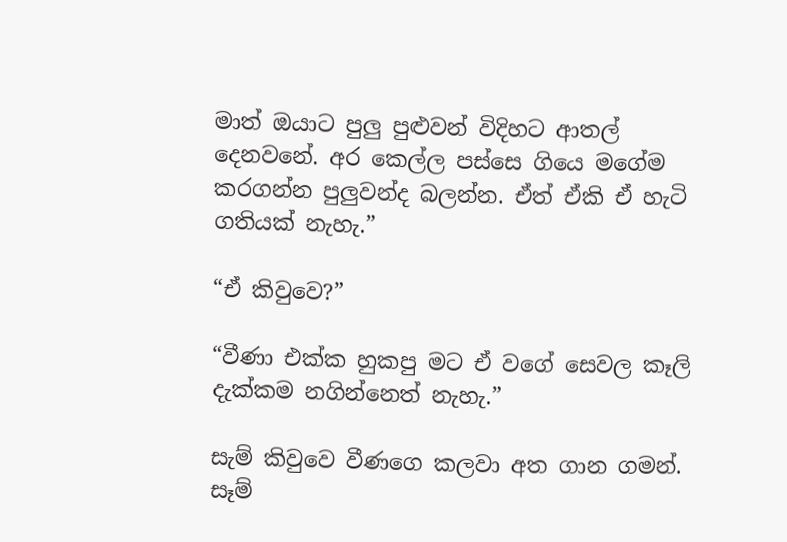මාත් ඔයාට පුලු පුළුවන් විදිහට ආතල් දෙනවනේ. අර කෙල්ල පස්සෙ ගියෙ මගේම කරගන්න පුලුවන්ද බලන්න. ඒත් ඒකි ඒ හැටි ගතියක් නැහැ.”

“ඒ කිවුවෙ?”

“වීණා එක්ක හුකපු මට ඒ වගේ සෙවල කෑලි දැක්කම නගින්නෙත් නැහැ.”

සැම් කිවුවෙ වීණගෙ කලවා අත ගාන ගමන්. සෑම්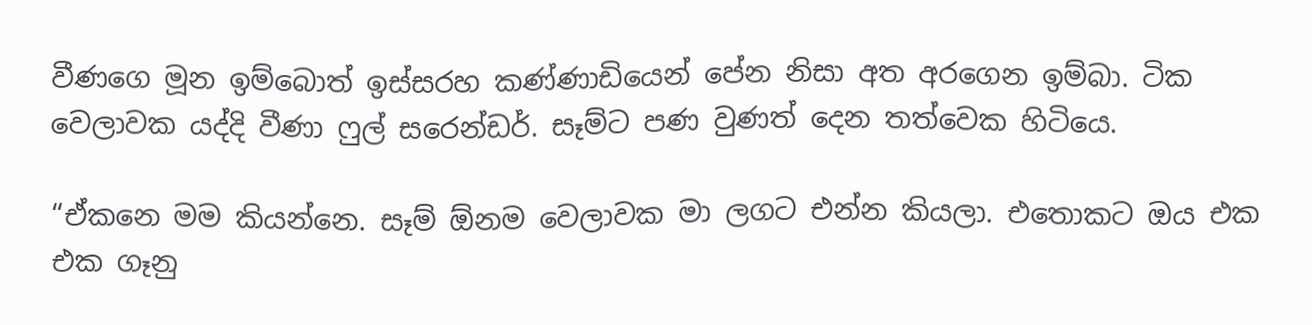වීණගෙ මූන ඉම්බොත් ඉස්සරහ කණ්ණාඩියෙන් පේන නිසා අත අරගෙන ඉම්බා. ටික වෙලාවක යද්දි වීණා ෆුල් සරෙන්ඩර්. සෑම්ට පණ වුණත් දෙන තත්වෙක හිටියෙ.

“ඒකනෙ මම කියන්නෙ. සෑම් ඕනම වෙලාවක මා ලගට එන්න කියලා. එත‍ොකට ඔය එක එක ගෑනු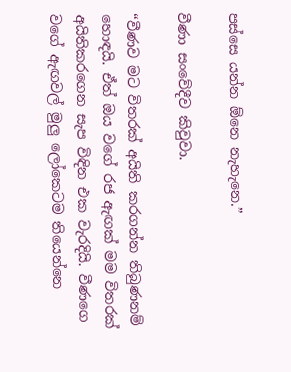පස්සෙ යන්න ඕනෙ නැහැනෙ.”

වීණා සංවේදීව කිවුවා.

“වීණව මට විතරක් අයිති කරගන්න තිබුණනම් හොඳයි. ඒත් ඔය වගේ රජ ඇඟක් මම විතරක් අයිතිකරගෙන සැප විඳින එක වැරදියි. වීණගෙ වගේ ඇඟවල් මුලු ලෝකෙටම තියෙන්නෙ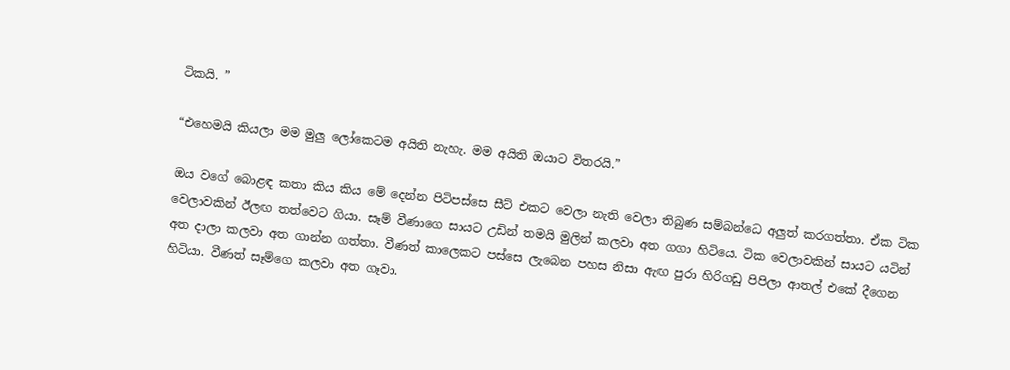ටිකයි. ”

“එහෙමයි කියලා මම මුලු ලෝකෙටම අයිති නැහැ. මම අයිති ඔයාට විතරයි.”

ඔය වගේ බොළඳ කතා කිය කිය මේ දෙන්න පිටිපස්සෙ සීට් එකට වෙලා නැති වෙලා තිබුණ සම්බන්ධෙ අලුත් කරගත්තා. ඒක ටික වෙලාවකින් ඊලඟ තත්වෙට ගියා. සෑම් වීණාගෙ සායට උඩින් තමයි මුලින් කලවා අත ගගා හිටියෙ. ටික වෙලාවකින් සායට යටින් අත දාලා කලවා අත ගාන්න ගත්තා. වීණත් කාලෙකට පස්සෙ ලැබෙන පහස නිසා ඇඟ පුරා හිරිගඩු පිපිලා ආතල් එකේ දීගෙන හිටියා. වීණත් සෑම්ගෙ කලවා අත ගෑවා.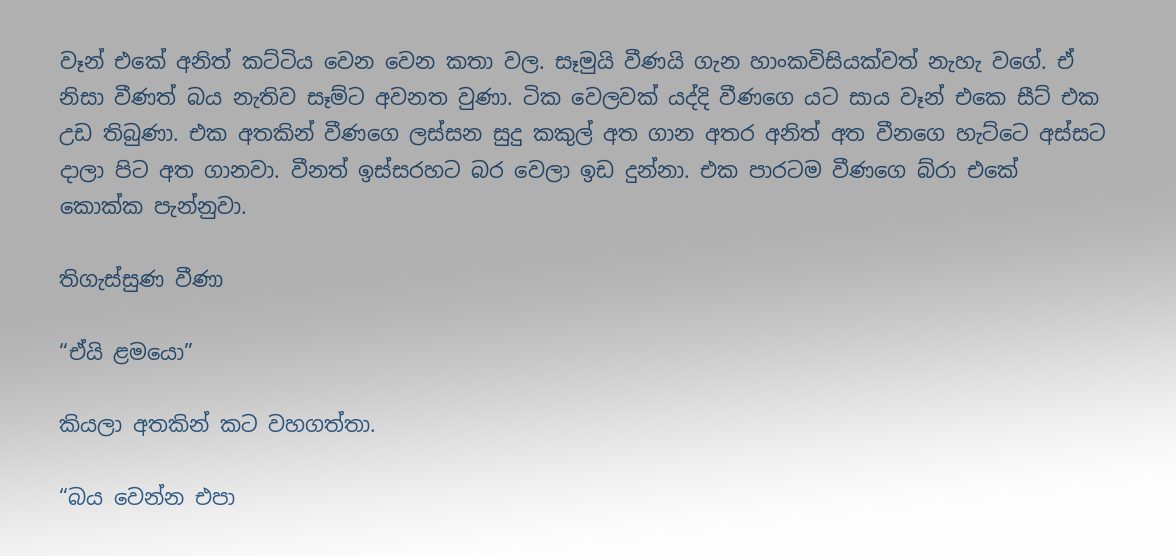වෑන් එකේ අනිත් කට්ටිය වෙන වෙන කතා වල. සෑමුයි වීණයි ගැන හාංකවිසියක්වත් නැහැ වගේ. ඒ නිසා වීණත් බය නැතිව සෑම්ට අවනත වුණා. ටික වෙලවක් යද්දි වීණගෙ යට සාය වෑන් එකෙ සීට් එක උඩ තිබුණා. එක අතකින් වීණගෙ ලස්සන සුදු කකුල් අත ගාන අතර අනිත් අත වීනගෙ හැට්ටෙ අස්සට දාලා පිට අත ගානවා. වීනත් ඉස්සරහට බර වෙලා ඉඩ දුන්නා. එක පාරටම වීණගෙ බ්රා එකේ කොක්ක පැන්නුවා.

තිගැස්සුණ වීණා

“ඒයි ළමයො”

කියලා අතකින් කට වහගත්තා.

“බය වෙන්න එපා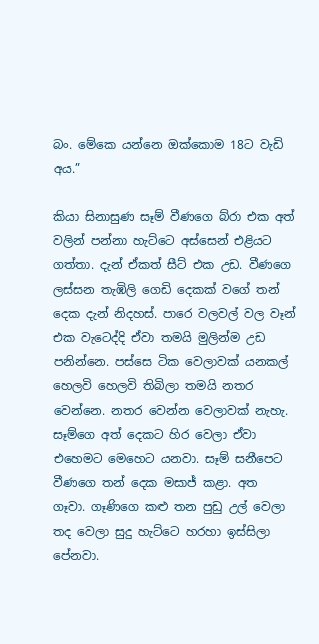බං. මේකෙ යන්නෙ ඔක්කොම 18ට වැඩි අය.”

කියා සිනාසුණ සෑම් වීණගෙ බ්රා එක අත් වලින් පන්නා හැට්ටෙ අස්සෙන් එළියට ගත්තා. දැන් ඒකත් සීට් එක උඩ. වීණගෙ ලස්සන තැඹිලි ගෙඩි දෙකක් වගේ තන් දෙක දැන් නිදහස්. පාරෙ වලවල් වල වෑන් එක වැටෙද්දි ඒවා තමයි මුලින්ම උඩ පනින්නෙ. පස්ස‍ෙ ටික වෙලාවක් යනකල් හෙලවි හෙලවි තිබිලා තමයි නතර වෙන්නෙ. නතර වෙන්න වෙලාවක් නැහැ. සෑම්ගෙ අත් දෙකට හිර වෙලා ඒවා එහෙමට මෙහෙට යනවා. සෑම් සනීපෙට වීණගෙ තන් දෙක මසාජ් කළා. අත ගෑවා. ගෑණිගෙ කළු තන පුඩු උල් වෙලා තද වෙලා සුදු හැට්ටෙ හරහා ඉස්සිලා පේනවා.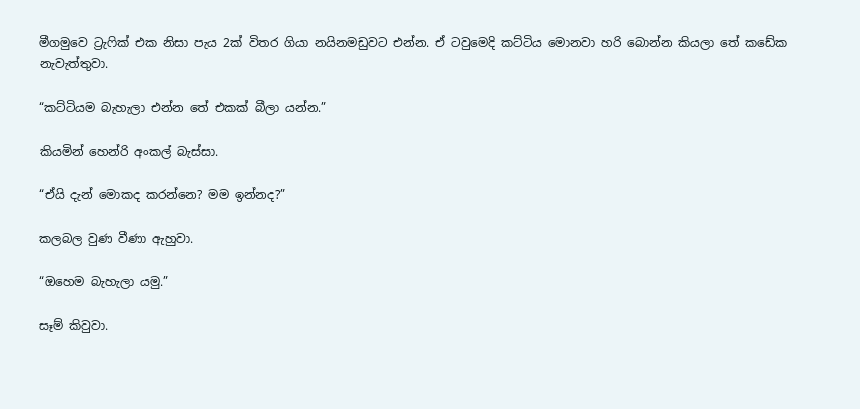මීගමුවෙ ට්‍රැෆික් එක නිසා පැය 2ක් විතර ගියා නයිනමඩුවට එන්න. ඒ ටවුමෙදි කට්ටිය මොනවා හරි බොන්න කියලා තේ කඩේක නැවැත්තුවා.

“කට්ටියම බැහැලා එන්න තේ එකක් ‍බීලා යන්න.”

කියමින් හෙන්රි අංකල් බැස්සා.

“ඒයි දැන් මොකද කරන්නෙ? මම ඉන්නද?”

කලබල වුණ වීණා ඇහුවා.

“ඔහෙම බැහැලා යමු.”

සෑම් කිවුවා.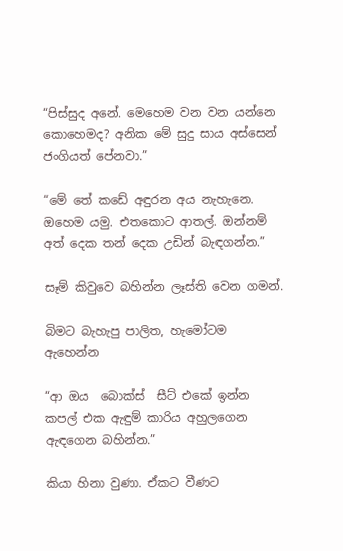“පිස්සුද අනේ. මෙහෙම වන වන යන්නෙ කොහෙමද? අනික මේ සුදු සාය අස්සෙන් ජංගියත් පේනවා.”

“මේ තේ කඩේ අඳුරන අය නැහැනෙ. ඔහෙම යමු. එතකොට ආතල්. ඔන්නම් අත් දෙක තන් දෙක උඩින් බැඳගන්න.”

සෑම් කිවුවෙ බහින්න ලෑස්ති වෙන ගමන්.

බිමට බැහැපු පාලිත, හැමෝටම ඇහෙන්න

“ආ ඔය  බොක්ස්  සීට් එකේ ඉන්න කපල් එක ඇඳුම් කාරිය අහුලගෙන ඇඳගෙන බහින්න.”

කියා හිනා වුණා. ඒකට වීණට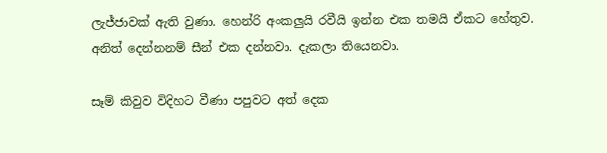ලැජ්ජාවක් ඇති වුණා. හෙන්රි අංකලුයි රවීයි ඉන්න එක තමයි ඒකට හේතුව. අනිත් දෙන්නනම් සීන් එක දන්නවා. දැකලා තියෙනවා.

සෑම් කිවුව විදිහට වීණා පපුවට අත් දෙක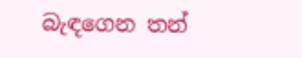බැඳගෙන තන්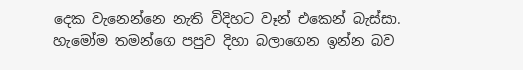දෙක වැනෙන්නෙ නැති විදිහට වෑන් එකෙන් බැස්සා. හැමෝම තමන්ගෙ පපුව දිහා බලාගෙන ඉන්න බව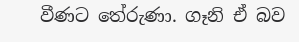වීණට තේරුණා. ගෑනි ඒ බව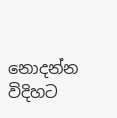නොදන්න විදිහට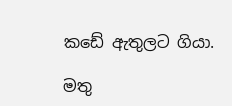කඩේ ඇතුලට ගියා.

මතු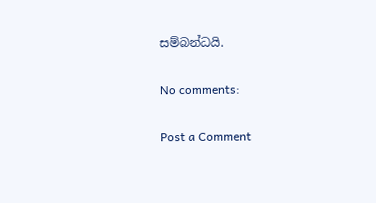සම්බන්ධයි.

No comments:

Post a Comment